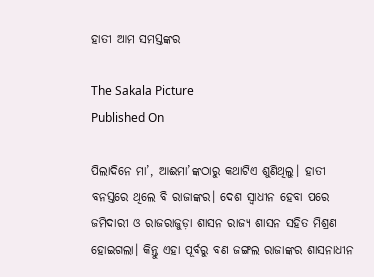ହାତୀ ଆମ ସମସ୍ତଙ୍କର

The Sakala Picture
Published On

ପିଲାଦିନେ ମା’, ଆଈମା’ଙ୍କଠାରୁ କଥାଟିଏ ଶୁଣିଥିଲୁ। ହାତୀ ବନସ୍ତରେ ଥିଲେ ବି ରାଜାଙ୍କର। ଦେଶ ସ୍ୱାଧୀନ ହେବା ପରେ ଜମିଦାରୀ ଓ ରାଜରାଜୁଡ଼ା ଶାସନ ରାଜ୍ୟ ଶାସନ ସହିତ ମିଶ୍ରଣ ହୋଇଗଲା। କିନ୍ତୁ ଏହା ପୂର୍ବରୁ ବଣ ଜଙ୍ଗଲ ରାଜାଙ୍କର ଶାସନାଧୀନ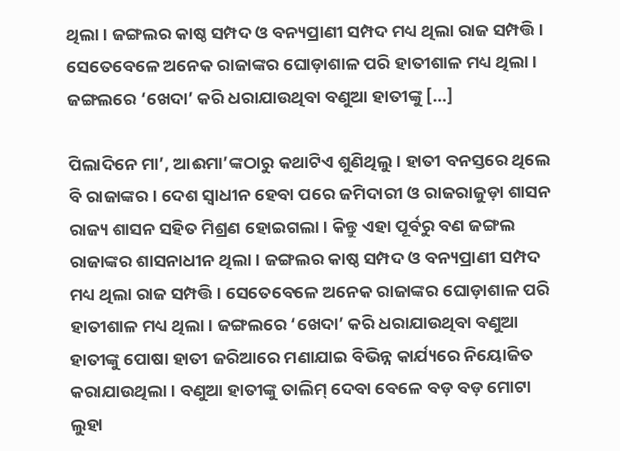ଥିଲା। ଜଙ୍ଗଲର କାଷ୍ଠ ସମ୍ପଦ ଓ ବନ୍ୟପ୍ରାଣୀ ସମ୍ପଦ ମଧ୍ୟ ଥିଲା ରାଜ ସମ୍ପତ୍ତି। ସେତେବେଳେ ଅନେକ ରାଜାଙ୍କର ଘୋଡ଼ାଶାଳ ପରି ହାତୀଶାଳ ମଧ୍ୟ ଥିଲା। ଜଙ୍ଗଲରେ ‘ଖେଦା’ କରି ଧରାଯାଉଥିବା ବଣୁଆ ହାତୀଙ୍କୁ […]

ପିଲାଦିନେ ମା’, ଆଈମା’ଙ୍କଠାରୁ କଥାଟିଏ ଶୁଣିଥିଲୁ। ହାତୀ ବନସ୍ତରେ ଥିଲେ ବି ରାଜାଙ୍କର। ଦେଶ ସ୍ୱାଧୀନ ହେବା ପରେ ଜମିଦାରୀ ଓ ରାଜରାଜୁଡ଼ା ଶାସନ ରାଜ୍ୟ ଶାସନ ସହିତ ମିଶ୍ରଣ ହୋଇଗଲା। କିନ୍ତୁ ଏହା ପୂର୍ବରୁ ବଣ ଜଙ୍ଗଲ ରାଜାଙ୍କର ଶାସନାଧୀନ ଥିଲା। ଜଙ୍ଗଲର କାଷ୍ଠ ସମ୍ପଦ ଓ ବନ୍ୟପ୍ରାଣୀ ସମ୍ପଦ ମଧ୍ୟ ଥିଲା ରାଜ ସମ୍ପତ୍ତି। ସେତେବେଳେ ଅନେକ ରାଜାଙ୍କର ଘୋଡ଼ାଶାଳ ପରି ହାତୀଶାଳ ମଧ୍ୟ ଥିଲା। ଜଙ୍ଗଲରେ ‘ଖେଦା’ କରି ଧରାଯାଉଥିବା ବଣୁଆ ହାତୀଙ୍କୁ ପୋଷା ହାତୀ ଜରିଆରେ ମଣାଯାଇ ବିଭିନ୍ନ କାର୍ଯ୍ୟରେ ନିୟୋଜିତ କରାଯାଉଥିଲା। ବଣୁଆ ହାତୀଙ୍କୁ ତାଲିମ୍‌‌ ଦେବା ବେଳେ ବଡ଼ ବଡ଼ ମୋଟା ଲୁହା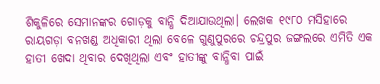ଶିକୁଳିରେ ସେମାନଙ୍କର ଗୋଡ଼କୁ ବାନ୍ଧି ଦିଆଯାଉଥିଲା। ଲେଖକ ୧୯୮୦ ମସିହାରେ ରାୟଗଡ଼ା ବନଖଣ୍ଡ ଅଧିକାରୀ ଥିଲା ବେଳେ ଗୁଣୁପୁରରେ ଚନ୍ଦ୍ରପୁର ଜଙ୍ଗଲରେ ଏମିତି ଏକ ହାତୀ ଖେଦା ଥିବାର ଦେଖିଥିଲା ଏବଂ ହାତୀଙ୍କୁ ବାନ୍ଧିବା ପାଇଁ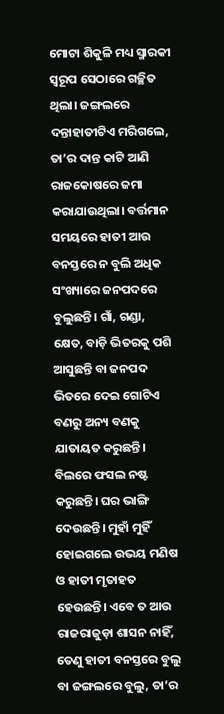ମୋଟା ଶିକୁଳି ମଧ୍ୟ ସ୍ମାରକୀ ସ୍ୱରୂପ ସେଠାରେ ଗଚ୍ଛିତ ଥିଲା। ଜଙ୍ଗଲରେ ଦନ୍ତାହାତୀଟିଏ ମରିଗଲେ, ତା’ର ଦାନ୍ତ କାଟି ଆଣି ରାଜକୋଷରେ ଜମା କରାଯାଉଥିଲା। ବର୍ତ୍ତମାନ ସମୟରେ ହାତୀ ଆଉ ବନସ୍ତରେ ନ ବୁଲି ଅଧିକ ସଂଖ୍ୟାରେ ଜନପଦରେ ବୁଲୁଛନ୍ତି। ଗାଁ, ଗଣ୍ଡା, କ୍ଷେତ, ବାଡ଼ି ଭିତରକୁ ପଶି ଆସୁଛନ୍ତି ବା ଜନପଦ ଭିତରେ ଦେଇ ଗୋଟିଏ ବଣରୁ ଅନ୍ୟ ବଣକୁ ଯାତାୟତ କରୁଛନ୍ତି। ବିଲରେ ଫସଲ ନଷ୍ଟ କରୁଛନ୍ତି। ଘର ଭାଙ୍ଗି ଦେଉଛନ୍ତି। ମୁହାଁ ମୁହିଁ ହୋଇଗଲେ ଉଭୟ ମଣିଷ ଓ ହାତୀ ମୃତାହତ ହେଉଛନ୍ତି। ଏବେ ତ ଆଉ ରାଜରାଜୁଡ଼ା ଶାସନ ନାହିଁ, ତେଣୁ ହାତୀ ବନସ୍ତରେ ବୁଲୁ ବା ଜଙ୍ଗଲରେ ବୁଲୁ, ତା’ର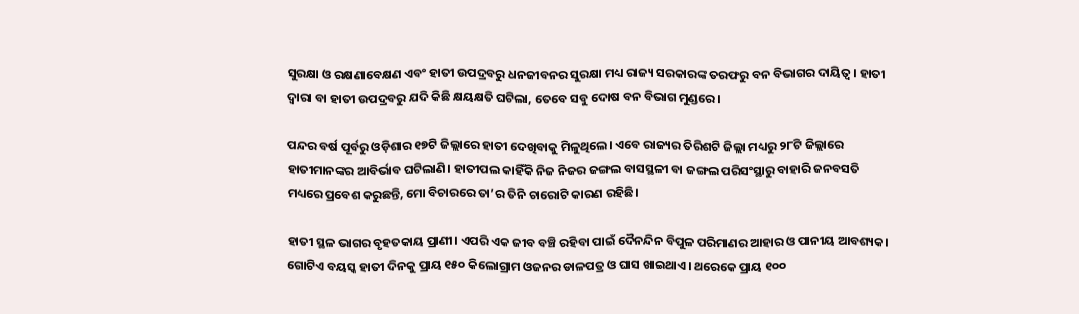ସୁରକ୍ଷା ଓ ରକ୍ଷଣାବେକ୍ଷଣ ଏବଂ ହାତୀ ଉପଦ୍ରବରୁ ଧନଜୀବନର ସୁରକ୍ଷା ମଧ୍ୟ ରାଜ୍ୟ ସରକାରଙ୍କ ତରଫରୁ ବନ ବିଭାଗର ଦାୟିତ୍ୱ। ହାତୀ ଦ୍ୱାରା ବା ହାତୀ ଉପଦ୍ରବରୁ ଯଦି କିଛି କ୍ଷୟକ୍ଷତି ଘଟିଲା, ତେବେ ସବୁ ଦୋଷ ବନ ବିଭାଗ ମୁଣ୍ଡରେ।

ପନ୍ଦର ବର୍ଷ ପୂର୍ବରୁ ଓଡ଼ିଶାର ୧୭ଟି ଜିଲ୍ଲାରେ ହାତୀ ଦେଖିବାକୁ ମିଳୁଥିଲେ। ଏବେ ରାଜ୍ୟର ତିରିଶଟି ଜିଲ୍ଲା ମଧ୍ୟରୁ ୨୮ଟି ଜିଲ୍ଲାରେ ହାତୀମାନଙ୍କର ଆବିର୍ଭାବ ଘଟିଲାଣି। ହାତୀପଲ କାହିଁକି ନିଜ ନିଜର ଜଙ୍ଗଲ ବାସସ୍ଥଳୀ ବା ଜଙ୍ଗଲ ପରିସଂସ୍ଥାରୁ ବାହାରି ଜନବସତି ମଧ୍ୟରେ ପ୍ରବେଶ କରୁଛନ୍ତି, ମୋ ବିଚାରରେ ତା’ର ତିନି ଚାରୋଟି କାରଣ ରହିଛି।

ହାତୀ ସ୍ଥଳ ଭାଗର ବୃହତକାୟ ପ୍ରାଣୀ। ଏପରି ଏକ ଜୀବ ବଞ୍ଚି ରହିବା ପାଇଁ ଦୈନନ୍ଦିନ ବିପୁଳ ପରିମାଣର ଆହାର ଓ ପାନୀୟ ଆବଶ୍ୟକ। ଗୋଟିଏ ବୟସ୍କ ହାତୀ ଦିନକୁ ପ୍ରାୟ ୧୫୦ କିଲୋଗ୍ରାମ ଓଜନର ଡାଳପତ୍ର ଓ ଘାସ ଖାଇଥାଏ। ଥରେକେ ପ୍ରାୟ ୧୦୦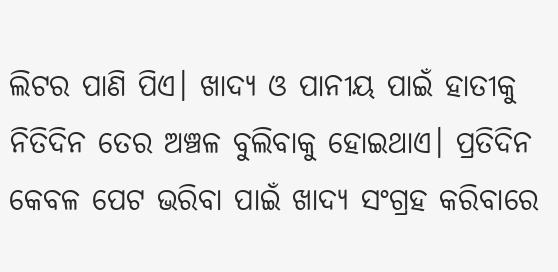ଲିଟର ପାଣି ପିଏ। ଖାଦ୍ୟ ଓ ପାନୀୟ ପାଇଁ ହାତୀକୁ ନିତିଦିନ ତେର ଅଞ୍ଚଳ ବୁଲିବାକୁ ହୋଇଥାଏ। ପ୍ରତିଦିନ କେବଳ ପେଟ ଭରିବା ପାଇଁ ଖାଦ୍ୟ ସଂଗ୍ରହ କରିବାରେ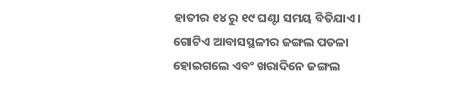ହାତୀର ୧୪ ରୁ ୧୯ ଘଣ୍ଟା ସମୟ ବିତିଯାଏ। ଗୋଟିଏ ଆବାସସ୍ଥଳୀର ଜଙ୍ଗଲ ପତଳା ହୋଇଗଲେ ଏବଂ ଖରାଦିନେ ଜଙ୍ଗଲ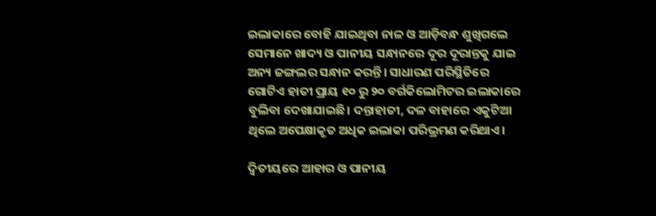ଇଲାକାରେ ବୋହି ଯାଇଥିବା ନାଳ ଓ ଆଡ଼ିବନ୍ଧ ଶୁଖିଗଲେ ସେମାନେ ଖାଦ୍ୟ ଓ ପାନୀୟ ସନ୍ଧାନରେ ଦୂର ଦୂରାନ୍ତକୁ ଯାଇ ଅନ୍ୟ ଜଙ୍ଗଲର ସନ୍ଧାନ କରନ୍ତି। ସାଧାରଣ ପରିସ୍ଥିତିରେ ଗୋଟିଏ ହାତୀ ପ୍ରାୟ ୧୦ ରୁ ୨୦ ବର୍ଗକିଲୋମିଟର ଇଲାକାରେ ବୁଲିବା ଦେଖାଯାଇଛି। ଦନ୍ତାହାତୀ, ଦଳ ବାହାରେ ଏକୁଟିଆ ଥିଲେ ଅପେକ୍ଷାକୃତ ଅଧିକ ଇଲାକା ପରିଭ୍ରମଣ କରିଥାଏ।

ଦ୍ୱିତୀୟରେ ଆହାର ଓ ପାନୀୟ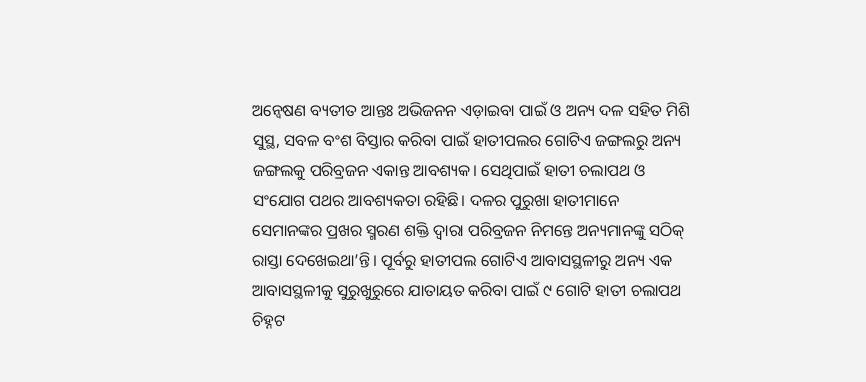ଅନ୍ୱେଷଣ ବ୍ୟତୀତ ଆନ୍ତଃ ଅଭିଜନନ ଏଡ଼ାଇବା ପାଇଁ ଓ ଅନ୍ୟ ଦଳ ସହିତ ମିଶି ସୁସ୍ଥ, ସବଳ ବଂଶ ବିସ୍ତାର କରିବା ପାଇଁ ହାତୀପଲର ଗୋଟିଏ ଜଙ୍ଗଲରୁ ଅନ୍ୟ ଜଙ୍ଗଲକୁ ପରିବ୍ରଜନ ଏକାନ୍ତ ଆବଶ୍ୟକ। ସେଥିପାଇଁ ହାତୀ ଚଲାପଥ ଓ ସଂଯୋଗ ପଥର ଆବଶ୍ୟକତା ରହିଛି। ଦଳର ପୁରୁଖା ହାତୀମାନେ ସେମାନଙ୍କର ପ୍ରଖର ସ୍ମରଣ ଶକ୍ତି ଦ୍ୱାରା ପରିବ୍ରଜନ ନିମନ୍ତେ ଅନ୍ୟମାନଙ୍କୁ ସଠିକ୍‌‌ ରାସ୍ତା ଦେଖେଇଥା’ନ୍ତି। ପୂର୍ବରୁ ହାତୀପଲ ଗୋଟିଏ ଆବାସସ୍ଥଳୀରୁ ଅନ୍ୟ ଏକ ଆବାସସ୍ଥଳୀକୁ ସୁରୁଖୁରୁରେ ଯାତାୟତ କରିବା ପାଇଁ ୯ ଗୋଟି ହାତୀ ଚଲାପଥ ଚିହ୍ନଟ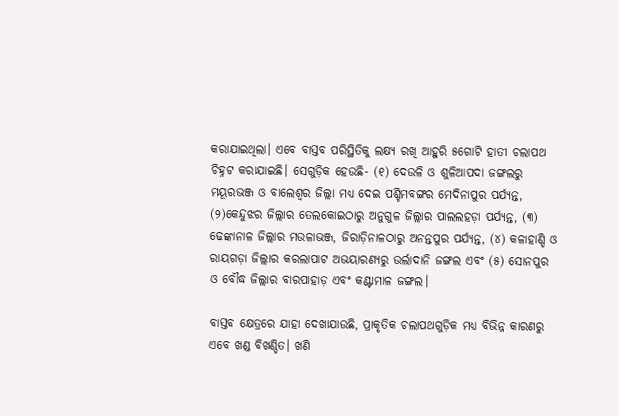କରାଯାଇଥିଲା। ଏବେ ବାସ୍ତବ ପରିସ୍ଥିତିକୁ ଲକ୍ଷ୍ୟ ରଖି ଆହୁରି ୫ଗୋଟି ହାତୀ ଚଲାପଥ ଚିହ୍ନଟ କରାଯାଇଛି। ସେଗୁଡ଼ିକ ହେଉଛି- (୧) ଦେଉଳି ଓ ଶୁଳିଆପଦା ଜଙ୍ଗଲରୁ ମୟୂରଭଞ୍ଜ ଓ ବାଲେଶ୍ୱର ଜିଲ୍ଲା ମଧ୍ୟ ଦେଇ ପଶ୍ଚିମବଙ୍ଗର ମେଦିନାପୁର ପର୍ଯ୍ୟନ୍ତ, (୨)କେନ୍ଦୁଝର ଜିଲ୍ଲାର ତେଲକୋଇଠାରୁ ଅନୁଗୁଳ ଜିଲ୍ଲାର ପାଲଲହଡ଼ା ପର୍ଯ୍ୟନ୍ତ, (୩) ଢେଙ୍କାନାଳ ଜିଲ୍ଲାର ମଉଳାଭଞ୍ଜ, ଜିରାଡ଼ିନାଳଠାରୁ ଅନନ୍ତପୁର ପର୍ଯ୍ୟନ୍ତ, (୪) କଳାହାଣ୍ଡି ଓ ରାୟଗଡ଼ା ଜିଲ୍ଲାର କରଲାପାଟ ଅଭୟାରଣ୍ୟରୁ ଉର୍ଲାଦାନି ଜଙ୍ଗଲ ଏବଂ (୫) ସୋନପୁର ଓ ବୌଦ୍ଧ ଜିଲ୍ଲାର ବାରପାହାଡ଼ ଏବଂ କଣ୍ଟାମାଳ ଜଙ୍ଗଲ।

ବାସ୍ତବ କ୍ଷେତ୍ରରେ ଯାହା ଦେଖାଯାଉଛି, ପ୍ରାକୃତିକ ଚଲାପଥଗୁଡ଼ିକ ମଧ୍ୟ ବିଭିନ୍ନ କାରଣରୁ ଏବେ ଖଣ୍ଡ ବିଖଣ୍ଡିତ। ଖଣି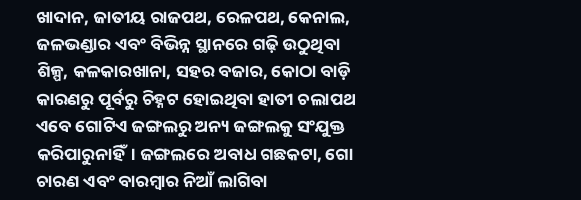ଖାଦାନ, ଜାତୀୟ ରାଜପଥ, ରେଳପଥ, କେନାଲ, ଜଳଭଣ୍ଡାର ଏବଂ ବିଭିନ୍ନ ସ୍ଥାନରେ ଗଢ଼ି ଉଠୁଥିବା ଶିଳ୍ପ, କଳକାରଖାନା, ସହର ବଜାର, କୋଠା ବାଡ଼ି କାରଣରୁ ପୂର୍ବରୁ ଚିହ୍ନଟ ହୋଇଥିବା ହାତୀ ଚଲାପଥ ଏବେ ଗୋଟିଏ ଜଙ୍ଗଲରୁ ଅନ୍ୟ ଜଙ୍ଗଲକୁ ସଂଯୁକ୍ତ କରିପାରୁନାହିଁ। ଜଙ୍ଗଲରେ ଅବାଧ ଗଛକଟା, ଗୋ ଚାରଣ ଏବଂ ବାରମ୍ବାର ନିଆଁ ଲାଗିବା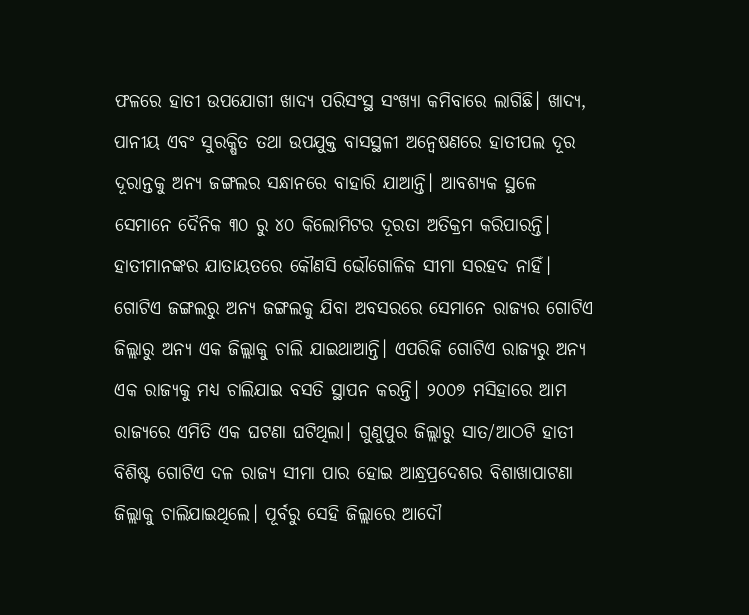ଫଳରେ ହାତୀ ଉପଯୋଗୀ ଖାଦ୍ୟ ପରିସଂସ୍ଥ ସଂଖ୍ୟା କମିବାରେ ଲାଗିଛି। ଖାଦ୍ୟ, ପାନୀୟ ଏବଂ ସୁରକ୍ଷିତ ତଥା ଉପଯୁକ୍ତ ବାସସ୍ଥଳୀ ଅନ୍ୱେଷଣରେ ହାତୀପଲ ଦୂର ଦୂରାନ୍ତକୁ ଅନ୍ୟ ଜଙ୍ଗଲର ସନ୍ଧାନରେ ବାହାରି ଯାଆନ୍ତି। ଆବଶ୍ୟକ ସ୍ଥଳେ ସେମାନେ ଦୈନିକ ୩୦ ରୁ ୪୦ କିଲୋମିଟର ଦୂରତା ଅତିକ୍ରମ କରିପାରନ୍ତି।
ହାତୀମାନଙ୍କର ଯାତାୟତରେ କୌଣସି ଭୌଗୋଳିକ ସୀମା ସରହଦ ନାହିଁ। ଗୋଟିଏ ଜଙ୍ଗଲରୁ ଅନ୍ୟ ଜଙ୍ଗଲକୁ ଯିବା ଅବସରରେ ସେମାନେ ରାଜ୍ୟର ଗୋଟିଏ ଜିଲ୍ଲାରୁ ଅନ୍ୟ ଏକ ଜିଲ୍ଲାକୁ ଚାଲି ଯାଇଥାଆନ୍ତି। ଏପରିକି ଗୋଟିଏ ରାଜ୍ୟରୁ ଅନ୍ୟ ଏକ ରାଜ୍ୟକୁ ମଧ୍ୟ ଚାଲିଯାଇ ବସତି ସ୍ଥାପନ କରନ୍ତି। ୨୦୦୭ ମସିହାରେ ଆମ ରାଜ୍ୟରେ ଏମିତି ଏକ ଘଟଣା ଘଟିଥିଲା। ଗୁଣୁପୁର ଜିଲ୍ଲାରୁ ସାତ/ଆଠଟି ହାତୀ ବିଶିଷ୍ଟ ଗୋଟିଏ ଦଳ ରାଜ୍ୟ ସୀମା ପାର ହୋଇ ଆନ୍ଧ୍ରପ୍ରଦେଶର ବିଶାଖାପାଟଣା ଜିଲ୍ଲାକୁ ଚାଲିଯାଇଥିଲେ। ପୂର୍ବରୁ ସେହି ଜିଲ୍ଲାରେ ଆଦୌ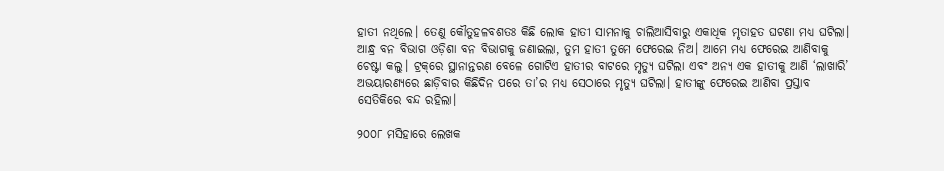ହାତୀ ନଥିଲେ। ତେଣୁ କୌତୁହଳବଶତଃ କିଛି ଲୋକ ହାତୀ ସାମନାକୁ ଚାଲିଆସିବାରୁ ଏକାଧିକ ମୃତାହତ ଘଟଣା ମଧ୍ୟ ଘଟିଲା। ଆନ୍ଧ୍ର ବନ ବିଭାଗ ଓଡ଼ିଶା ବନ ବିଭାଗକୁ ଜଣାଇଲା, ତୁମ ହାତୀ ତୁମେ ଫେରେଇ ନିଅ। ଆମେ ମଧ୍ୟ ଫେରେଇ ଆଣିବାକୁ ଚେଷ୍ଟା କଲୁ। ଟ୍ରକ୍‌‌ରେ ସ୍ଥାନାନ୍ତରଣ ବେଳେ ଗୋଟିଏ ହାତୀର ବାଟରେ ମୃତ୍ୟୁ ଘଟିଲା ଏବଂ ଅନ୍ୟ ଏକ ହାତୀକୁ ଆଣି ‘ଲାଖାରି’ ଅଭୟାରଣ୍ୟରେ ଛାଡ଼ିବାର କିଛିଦିନ ପରେ ତା’ର ମଧ୍ୟ ସେଠାରେ ମୃତ୍ୟୁ ଘଟିଲା। ହାତୀଙ୍କୁ ଫେରେଇ ଆଣିବା ପ୍ରସ୍ତାବ ସେତିକିରେ ବନ୍ଦ ରହିଲା।

୨୦୦୮ ମସିହାରେ ଲେଖକ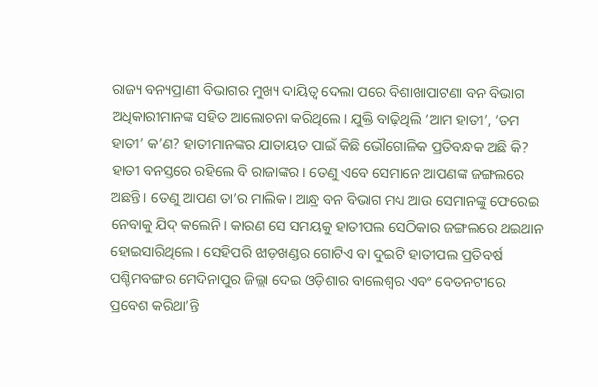ରାଜ୍ୟ ବନ୍ୟପ୍ରାଣୀ ବିଭାଗର ମୁଖ୍ୟ ଦାୟିତ୍ୱ ଦେଲା ପରେ ବିଶାଖାପାଟଣା ବନ ବିଭାଗ ଅଧିକାରୀମାନଙ୍କ ସହିତ ଆଲୋଚନା କରିଥିଲେ। ଯୁକ୍ତି ବାଢ଼ିଥିଲି ‘ଆମ ହାତୀ’, ‘ତମ ହାତୀ’ କ’ଣ? ହାତୀମାନଙ୍କର ଯାତାୟତ ପାଇଁ କିଛି ଭୌଗୋଳିକ ପ୍ରତିବନ୍ଧକ ଅଛି କି? ହାତୀ ବନସ୍ତରେ ରହିଲେ ବି ରାଜାଙ୍କର। ତେଣୁ ଏବେ ସେମାନେ ଆପଣଙ୍କ ଜଙ୍ଗଲରେ ଅଛନ୍ତି। ତେଣୁ ଆପଣ ତା’ର ମାଲିକ। ଆନ୍ଧ୍ର ବନ ବିଭାଗ ମଧ୍ୟ ଆଉ ସେମାନଙ୍କୁ ଫେରେଇ ନେବାକୁ ଯିଦ୍‌‌ କଲେନି। କାରଣ ସେ ସମୟକୁ ହାତୀପଲ ସେଠିକାର ଜଙ୍ଗଲରେ ଥଇଥାନ ହୋଇସାରିଥିଲେ। ସେହିପରି ଝାଡ଼ଖଣ୍ଡର ଗୋଟିଏ ବା ଦୁଇଟି ହାତୀପଲ ପ୍ରତିବର୍ଷ ପଶ୍ଚିମବଙ୍ଗର ମେଦିନାପୁର ଜିଲ୍ଲା ଦେଇ ଓଡ଼ିଶାର ବାଲେଶ୍ୱର ଏବଂ ବେତନଟୀରେ ପ୍ରବେଶ କରିଥା’ନ୍ତି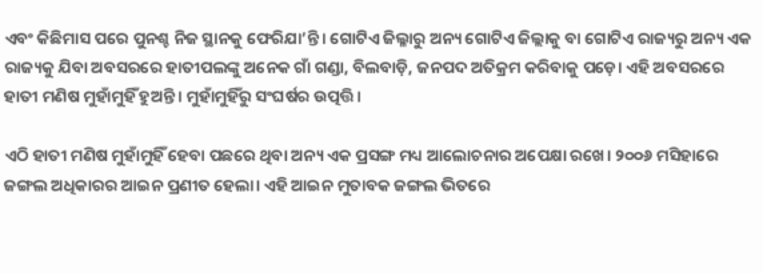ଏବଂ କିଛିମାସ ପରେ ପୁନଶ୍ଚ ନିଜ ସ୍ଥାନକୁ ଫେରିଯା’ନ୍ତି। ଗୋଟିଏ ଜିଲ୍ଳାରୁ ଅନ୍ୟ ଗୋଟିଏ ଜିଲ୍ଲାକୁ ବା ଗୋଟିଏ ରାଜ୍ୟରୁ ଅନ୍ୟ ଏକ ରାଜ୍ୟକୁ ଯିବା ଅବସରରେ ହାତୀପଲଙ୍କୁ ଅନେକ ଗାଁ ଗଣ୍ଡା, ବିଲବାଡ଼ି, ଜନପଦ ଅତିକ୍ରମ କରିବାକୁ ପଡ଼େ। ଏହି ଅବସରରେ ହାତୀ ମଣିଷ ମୁହାଁମୁହିଁ ହୁଅନ୍ତି। ମୁହାଁମୁହିଁରୁ ସଂଘର୍ଷର ଉତ୍ପତ୍ତି।

ଏଠି ହାତୀ ମଣିଷ ମୁହାଁମୁହିଁ ହେବା ପଛରେ ଥିବା ଅନ୍ୟ ଏକ ପ୍ରସଙ୍ଗ ମଧ୍ୟ ଆଲୋଚନାର ଅପେକ୍ଷା ରଖେ। ୨୦୦୬ ମସିହାରେ ଜଙ୍ଗଲ ଅଧିକାରର ଆଇନ ପ୍ରଣୀତ ହେଲା। ଏହି ଆଇନ ମୁତାବକ ଜଙ୍ଗଲ ଭିତରେ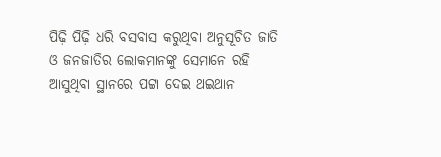ପିଢ଼ି ପିଢ଼ି ଧରି ବସବାସ କରୁଥିବା ଅନୁସୂଚିତ ଜାତି ଓ ଜନଜାତିର ଲୋକମାନଙ୍କୁ ସେମାନେ ରହି ଆସୁଥିବା ସ୍ଥାନରେ ପଟ୍ଟା ଦେଇ ଥଇଥାନ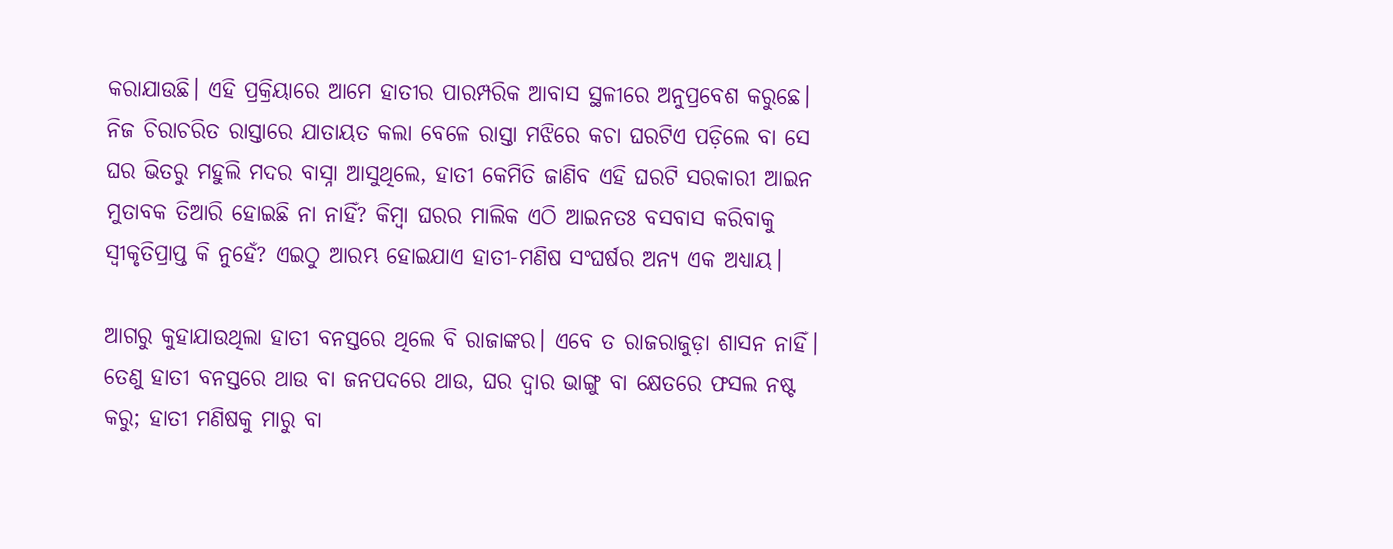କରାଯାଉଛି। ଏହି ପ୍ରକ୍ରିୟାରେ ଆମେ ହାତୀର ପାରମ୍ପରିକ ଆବାସ ସ୍ଥଳୀରେ ଅନୁପ୍ରବେଶ କରୁଛେ। ନିଜ ଚିରାଚରିତ ରାସ୍ତାରେ ଯାତାୟତ କଲା ବେଳେ ରାସ୍ତା ମଝିରେ କଚା ଘରଟିଏ ପଡ଼ିଲେ ବା ସେ ଘର ଭିତରୁ ମହୁଲି ମଦର ବାସ୍ନା ଆସୁଥିଲେ, ହାତୀ କେମିତି ଜାଣିବ ଏହି ଘରଟି ସରକାରୀ ଆଇନ ମୁତାବକ ତିଆରି ହୋଇଛି ନା ନାହିଁ? କିମ୍ବା ଘରର ମାଲିକ ଏଠି ଆଇନତଃ ବସବାସ କରିବାକୁ ସ୍ୱୀକୃତିପ୍ରାପ୍ତ କି ନୁହେଁ? ଏଇଠୁ ଆରମ୍ଭ ହୋଇଯାଏ ହାତୀ-ମଣିଷ ସଂଘର୍ଷର ଅନ୍ୟ ଏକ ଅଧ୍ୟାୟ।

ଆଗରୁ କୁହାଯାଉଥିଲା ହାତୀ ବନସ୍ତରେ ଥିଲେ ବି ରାଜାଙ୍କର। ଏବେ ତ ରାଜରାଜୁଡ଼ା ଶାସନ ନାହିଁ। ତେଣୁ ହାତୀ ବନସ୍ତରେ ଥାଉ ବା ଜନପଦରେ ଥାଉ, ଘର ଦ୍ୱାର ଭାଙ୍ଗୁ ବା କ୍ଷେତରେ ଫସଲ ନଷ୍ଟ କରୁ; ହାତୀ ମଣିଷକୁ ମାରୁ ବା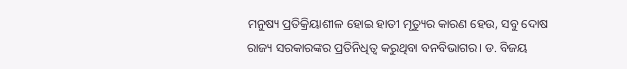ମନୁଷ୍ୟ ପ୍ରତିକ୍ରିୟାଶୀଳ ହୋଇ ହାତୀ ମୃତ୍ୟୁର କାରଣ ହେଉ, ସବୁ ଦୋଷ ରାଜ୍ୟ ସରକାରଙ୍କର ପ୍ରତିନିଧିତ୍ୱ କରୁଥିବା ବନବିଭାଗର। ଡ. ବିଜୟ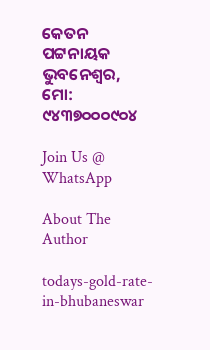କେତନ ପଟ୍ଟନାୟକ ଭୁବନେଶ୍ୱର, ମୋ: ୯୪୩୭୦୦୦୯୦୪

Join Us @ WhatsApp

About The Author

todays-gold-rate-in-bhubaneswar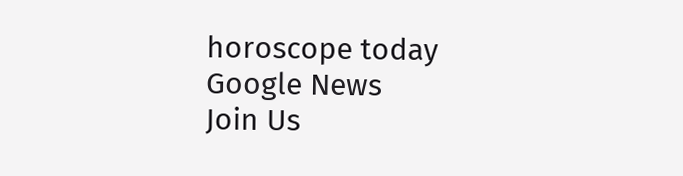horoscope today
Google News
Join Us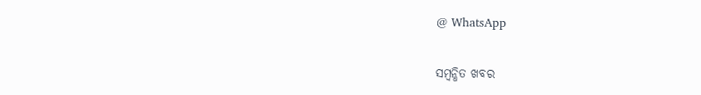@ WhatsApp

ସମ୍ବନ୍ଧିତ ଖବର